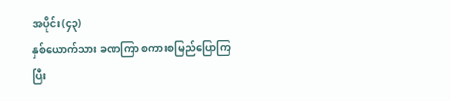အပိုင်း(၄၃)
နှစ်ယောက်သား ခဏကြာ စကားစမြည်ပြောကြပြီး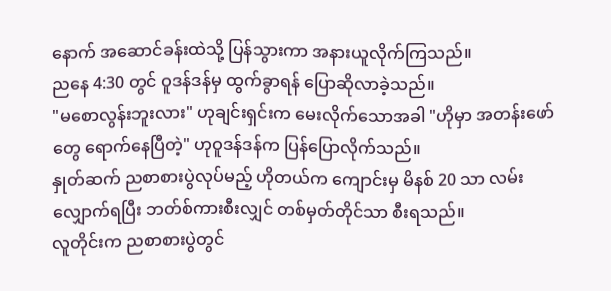နောက် အဆောင်ခန်းထဲသို့ ပြန်သွားကာ အနားယူလိုက်ကြသည်။
ညနေ 4:30 တွင် ဝူဒန်ဒန်မှ ထွက်ခွာရန် ပြောဆိုလာခဲ့သည်။
"မစောလွန်းဘူးလား" ဟုချင်းရှင်းက မေးလိုက်သောအခါ "ဟိုမှာ အတန်းဖော်တွေ ရောက်နေပြီတဲ့" ဟုဝူဒန်ဒန်က ပြန်ပြောလိုက်သည်။
နှုတ်ဆက် ညစာစားပွဲလုပ်မည့် ဟိုတယ်က ကျောင်းမှ မိနစ် 20 သာ လမ်းလျှောက်ရပြီး ဘတ်စ်ကားစီးလျှင် တစ်မှတ်တိုင်သာ စီးရသည်။
လူတိုင်းက ညစာစားပွဲတွင်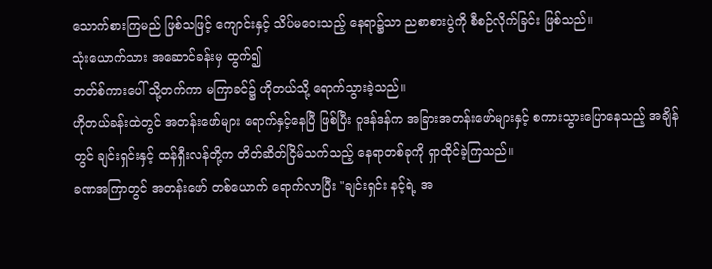သောက်စားကြမည် ဖြစ်သဖြင့် ကျောင်းနှင့် သိပ်မဝေးသည့် နေရာ၌သာ ညစာစားပွဲကို စီစဉ်လိုက်ခြင်း ဖြစ်သည်။
သုံးယောက်သား အဆောင်ခန်းမှ ထွက်၍
ဘတ်စ်ကားပေါ် သို့တက်ကာ မကြာခင်၌ ဟိုတယ်သို့ ရောက်သွားခဲ့သည်။
ဟိုတယ်ခန်းထဲတွင် အတန်းဖော်များ ရောက်နှင့်နေပြီ ဖြစ်ပြီး ဝူဒန်ဒန်က အခြားအတန်းဖော်များနှင့် စကားသွားပြောနေသည့် အချိန်တွင် ချင်းရှင်းနှင့် ထန်ရှီးလန်တို့က တိတ်ဆိတ်ငြိမ်သက်သည့် နေရာတစ်ခုကို ရှာထိုင်ခဲ့ကြသည်။
ခဏအကြာတွင် အတန်းဖော် တစ်ယောက် ရောက်လာပြီး "ချင်းရှင်း နင့်ရဲ့ အ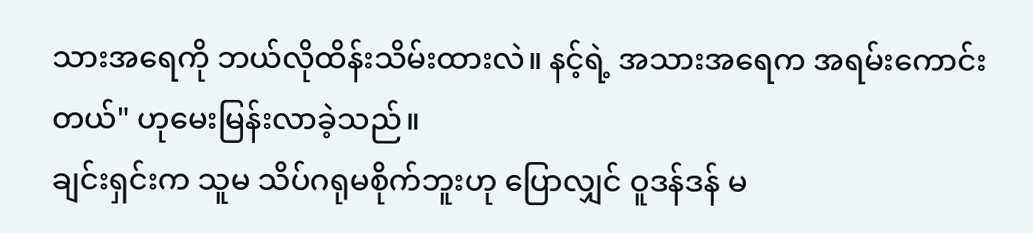သားအရေကို ဘယ်လိုထိန်းသိမ်းထားလဲ။ နင့်ရဲ့ အသားအရေက အရမ်းကောင်းတယ်" ဟုမေးမြန်းလာခဲ့သည်။
ချင်းရှင်းက သူမ သိပ်ဂရုမစိုက်ဘူးဟု ပြောလျှင် ဝူဒန်ဒန် မ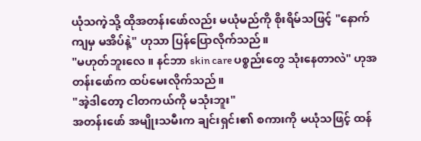ယုံသကဲ့သို့ ထိုအတန်းဖော်လည်း မယုံမည်ကို စိုးရိမ်သဖြင့် "နောက်ကျမှ မအိပ်နဲ့" ဟုသာ ပြန်ပြောလိုက်သည်။
"မဟုတ်ဘူးလေ။ နင်ဘာ skin care ပစ္စည်းတွေ သုံးနေတာလဲ" ဟုအတန်းဖော်က ထပ်မေးလိုက်သည်။
"အဲ့ဒါတော့ ငါတကယ်ကို မသုံးဘူး"
အတန်းဖော် အမျိုးသမီးက ချင်းရှင်း၏ စကားကို မယုံသဖြင့် ထန်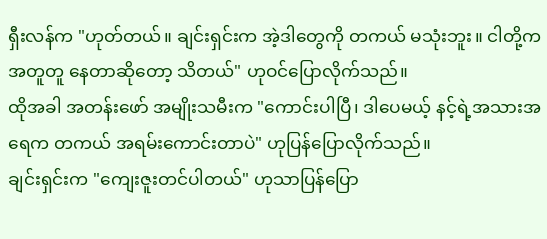ရှီးလန်က "ဟုတ်တယ်။ ချင်းရှင်းက အဲ့ဒါတွေကို တကယ် မသုံးဘူး။ ငါတို့က အတူတူ နေတာဆိုတော့ သိတယ်" ဟုဝင်ပြောလိုက်သည်။
ထိုအခါ အတန်းဖော် အမျိုးသမီးက "ကောင်းပါပြီ၊ ဒါပေမယ့် နင့်ရဲ့အသားအရေက တကယ် အရမ်းကောင်းတာပဲ" ဟုပြန်ပြောလိုက်သည်။
ချင်းရှင်းက "ကျေးဇူးတင်ပါတယ်" ဟုသာပြန်ပြော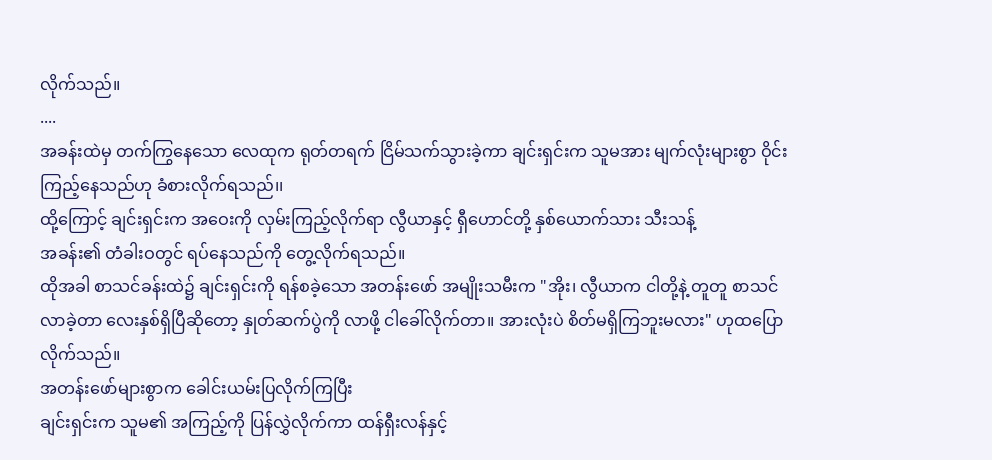လိုက်သည်။
....
အခန်းထဲမှ တက်ကြွနေသော လေထုက ရုတ်တရက် ငြိမ်သက်သွားခဲ့ကာ ချင်းရှင်းက သူမအား မျက်လုံးများစွာ ဝိုင်းကြည့်နေသည်ဟု ခံစားလိုက်ရသည်၊၊
ထို့ကြောင့် ချင်းရှင်းက အဝေးကို လှမ်းကြည့်လိုက်ရာ လွီယာနှင့် ရှီဟောင်တို့ နှစ်ယောက်သား သီးသန့်
အခန်း၏ တံခါးဝတွင် ရပ်နေသည်ကို တွေ့လိုက်ရသည်။
ထိုအခါ စာသင်ခန်းထဲ၌ ချင်းရှင်းကို ရန်စခဲ့သော အတန်းဖော် အမျိုးသမီးက "အိုး၊ လွီယာက ငါတို့နဲ့ တူတူ စာသင်လာခဲ့တာ လေးနှစ်ရှိပြီဆိုတော့ နှုတ်ဆက်ပွဲကို လာဖို့ ငါခေါ်လိုက်တာ။ အားလုံးပဲ စိတ်မရှိကြဘူးမလား" ဟုထပြောလိုက်သည်။
အတန်းဖော်များစွာက ခေါင်းယမ်းပြလိုက်ကြပြီး
ချင်းရှင်းက သူမ၏ အကြည့်ကို ပြန်လွှဲလိုက်ကာ ထန်ရှီးလန်နှင့်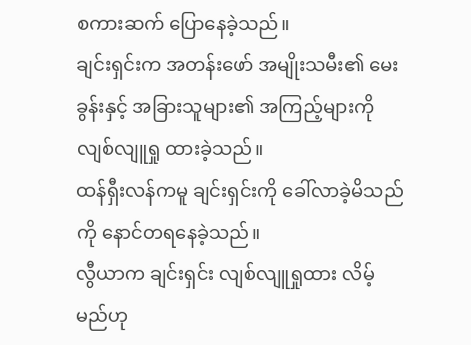စကားဆက် ပြောနေခဲ့သည်။
ချင်းရှင်းက အတန်းဖော် အမျိုးသမီး၏ မေးခွန်းနှင့် အခြားသူများ၏ အကြည့်များကို လျစ်လျူရှု ထားခဲ့သည်။
ထန်ရှီးလန်ကမူ ချင်းရှင်းကို ခေါ်လာခဲ့မိသည်ကို နောင်တရနေခဲ့သည်။
လွီယာက ချင်းရှင်း လျစ်လျူရှုထား လိမ့်မည်ဟု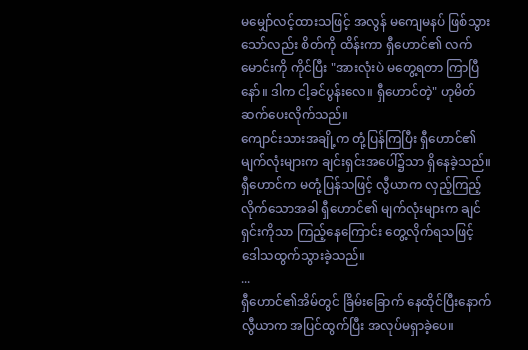မမျှော်လင့်ထားသဖြင့် အလွန် မကျေမနပ် ဖြစ်သွား
သော်လည်း စိတ်ကို ထိန်းကာ ရှီဟောင်၏ လက်မောင်းကို ကိုင်ပြီး "အားလုံးပဲ မတွေ့ရတာ ကြာပြီနော်။ ဒါက ငါ့ခင်ပွန်းလေ။ ရှီဟောင်တဲ့" ဟုမိတ်ဆက်ပေးလိုက်သည်။
ကျောင်းသားအချို့က တုံ့ပြန်ကြပြီး ရှီဟောင်၏ မျက်လုံးများက ချင်းရှင်းအပေါ်၌သာ ရှိနေခဲ့သည်။
ရှီဟောင်က မတုံ့ပြန်သဖြင့် လွီယာက လှည့်ကြည့်လိုက်သောအခါ ရှီဟောင်၏ မျက်လုံးများက ချင်ရှင်းကိုသာ ကြည့်နေကြောင်း တွေ့လိုက်ရသဖြင့်
ဒေါသထွက်သွားခဲ့သည်။
...
ရှီဟောင်၏အိမ်တွင် ခြိမ်းခြောက် နေထိုင်ပြီးနောက် လွီယာက အပြင်ထွက်ပြီး အလုပ်မရှာခဲ့ပေ။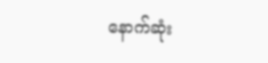နောက်ဆုံး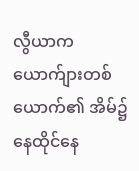လွီယာက ယောက်ျားတစ်ယောက်၏ အိမ်၌ နေထိုင်နေ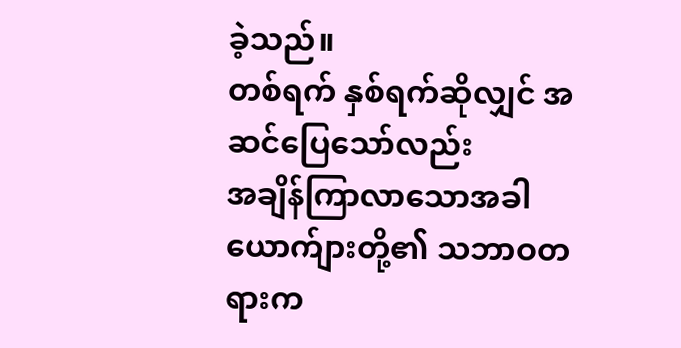ခဲ့သည်။
တစ်ရက် နှစ်ရက်ဆိုလျှင် အဆင်ပြေသော်လည်း
အချိန်ကြာလာသောအခါ ယောက်ျားတို့၏ သဘာဝတရားက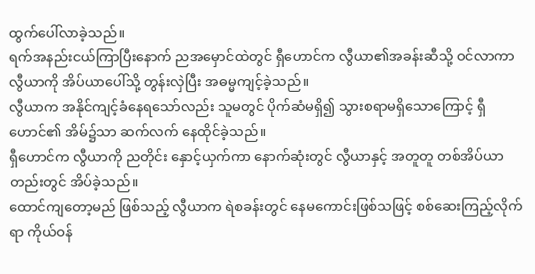ထွက်ပေါ်လာခဲ့သည်။
ရက်အနည်းငယ်ကြာပြီးနောက် ညအမှောင်ထဲတွင် ရှီဟောင်က လွီယာ၏အခန်းဆီသို့ ဝင်လာကာ လွီယာကို အိပ်ယာပေါ်သို့ တွန်းလှဲပြီး အဓမ္မကျင့်ခဲ့သည်။
လွီယာက အနိုင်ကျင့်ခံနေရသော်လည်း သူမတွင် ပိုက်ဆံမရှိ၍ သွားစရာမရှိသောကြောင့် ရှီဟောင်၏ အိမ်၌သာ ဆက်လက် နေထိုင်ခဲ့သည်။
ရှီဟောင်က လွီယာကို ညတိုင်း နှောင့်ယှက်ကာ နောက်ဆုံးတွင် လွီယာနှင့် အတူတူ တစ်အိပ်ယာတည်းတွင် အိပ်ခဲ့သည်။
ထောင်ကျတော့မည် ဖြစ်သည့် လွီယာက ရဲစခန်းတွင် နေမကောင်းဖြစ်သဖြင့် စစ်ဆေးကြည့်လိုက်ရာ ကိုယ်ဝန်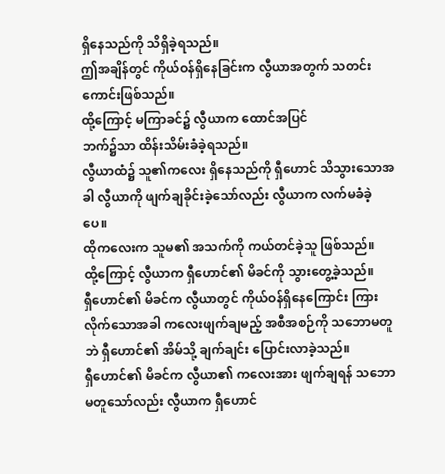ရှိနေသည်ကို သိရှိခဲ့ရသည်။
ဤအချိန်တွင် ကိုယ်ဝန်ရှိနေခြင်းက လွီယာအတွက် သတင်းကောင်းဖြစ်သည်။
ထို့ကြောင့် မကြာခင်၌ လွီယာက ထောင်အပြင်
ဘက်၌သာ ထိန်းသိမ်းခံခဲ့ရသည်။
လွီယာထံ၌ သူ၏ကလေး ရှိနေသည်ကို ရှီဟောင် သိသွားသောအခါ လွီယာကို ဖျက်ချခိုင်းခဲ့သော်လည်း လွီယာက လက်မခံခဲ့ပေ။
ထိုကလေးက သူမ၏ အသက်ကို ကယ်တင်ခဲ့သူ ဖြစ်သည်။
ထို့ကြောင့် လွီယာက ရှီဟောင်၏ မိခင်ကို သွားတွေ့ခဲ့သည်။
ရှီဟောင်၏ မိခင်က လွီယာတွင် ကိုယ်ဝန်ရှိနေကြောင်း ကြားလိုက်သောအခါ ကလေးဖျက်ချမည့် အစီအစဉ်ကို သဘောမတူဘဲ ရှီဟောင်၏ အိမ်သို့ ချက်ချင်း ပြောင်းလာခဲ့သည်။
ရှီဟောင်၏ မိခင်က လွီယာ၏ ကလေးအား ဖျက်ချရန် သဘောမတူသော်လည်း လွီယာက ရှီဟောင်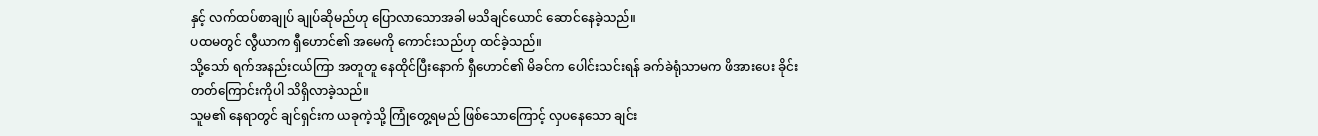နှင့် လက်ထပ်စာချုပ် ချုပ်ဆိုမည်ဟု ပြောလာသောအခါ မသိချင်ယောင် ဆောင်နေခဲ့သည်။
ပထမတွင် လွီယာက ရှီဟောင်၏ အမေကို ကောင်းသည်ဟု ထင်ခဲ့သည်။
သို့သော် ရက်အနည်းငယ်ကြာ အတူတူ နေထိုင်ပြီးနောက် ရှီဟောင်၏ မိခင်က ပေါင်းသင်းရန် ခက်ခဲရုံသာမက ဖိအားပေး ခိုင်းတတ်ကြောင်းကိုပါ သိရှိလာခဲ့သည်။
သူမ၏ နေရာတွင် ချင်ရှင်းက ယခုကဲ့သို့ ကြုံတွေ့ရမည် ဖြစ်သောကြောင့် လှပနေသော ချင်း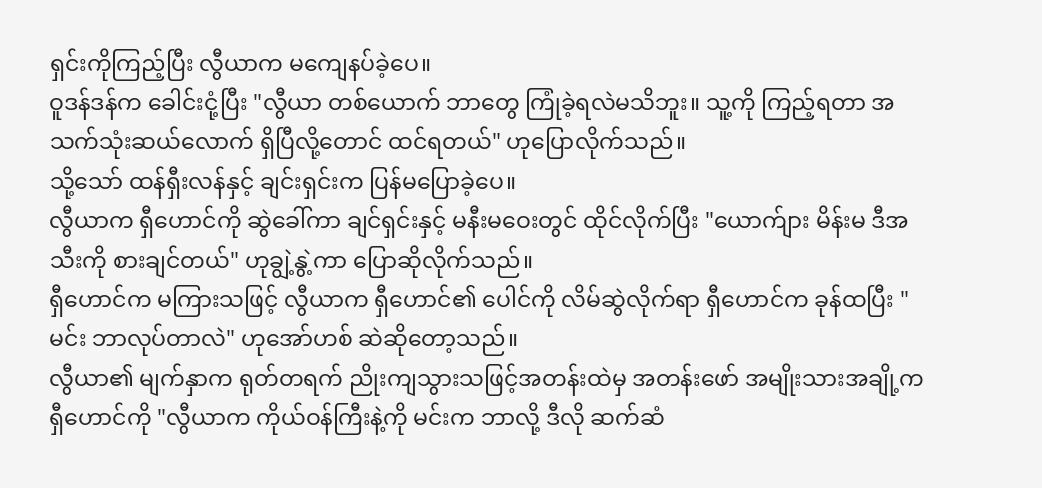ရှင်းကိုကြည့်ပြီး လွီယာက မကျေနပ်ခဲ့ပေ။
ဝူဒန်ဒန်က ခေါင်းငုံ့ပြီး "လွီယာ တစ်ယောက် ဘာတွေ ကြုံခဲ့ရလဲမသိဘူး။ သူ့ကို ကြည့်ရတာ အသက်သုံးဆယ်လောက် ရှိပြီလို့တောင် ထင်ရတယ်" ဟုပြောလိုက်သည်။
သို့သော် ထန်ရှီးလန်နှင့် ချင်းရှင်းက ပြန်မပြောခဲ့ပေ။
လွီယာက ရှီဟောင်ကို ဆွဲခေါ်ကာ ချင်ရှင်းနှင့် မနီးမဝေးတွင် ထိုင်လိုက်ပြီး "ယောက်ျား မိန်းမ ဒီအသီးကို စားချင်တယ်" ဟုချွဲ့နွဲ့ကာ ပြောဆိုလိုက်သည်။
ရှီဟောင်က မကြားသဖြင့် လွီယာက ရှီဟောင်၏ ပေါင်ကို လိမ်ဆွဲလိုက်ရာ ရှီဟောင်က ခုန်ထပြီး "မင်း ဘာလုပ်တာလဲ" ဟုအော်ဟစ် ဆဲဆိုတော့သည်။
လွီယာ၏ မျက်နှာက ရုတ်တရက် ညိုးကျသွားသဖြင့်အတန်းထဲမှ အတန်းဖော် အမျိုးသားအချို့က ရှီဟောင်ကို "လွီယာက ကိုယ်ဝန်ကြီးနဲ့ကို မင်းက ဘာလို့ ဒီလို ဆက်ဆံ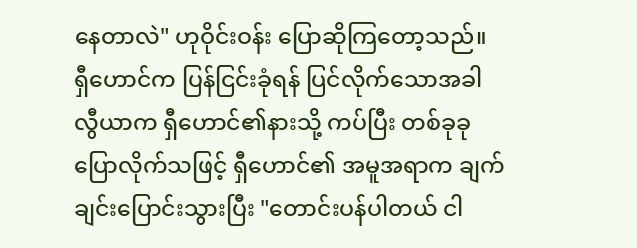နေတာလဲ" ဟုဝိုင်းဝန်း ပြောဆိုကြတော့သည်။
ရှီဟောင်က ပြန်ငြင်းခုံရန် ပြင်လိုက်သောအခါ
လွီယာက ရှီဟောင်၏နားသို့ ကပ်ပြီး တစ်ခုခုပြောလိုက်သဖြင့် ရှီဟောင်၏ အမူအရာက ချက်ချင်းပြောင်းသွားပြီး "တောင်းပန်ပါတယ် ငါ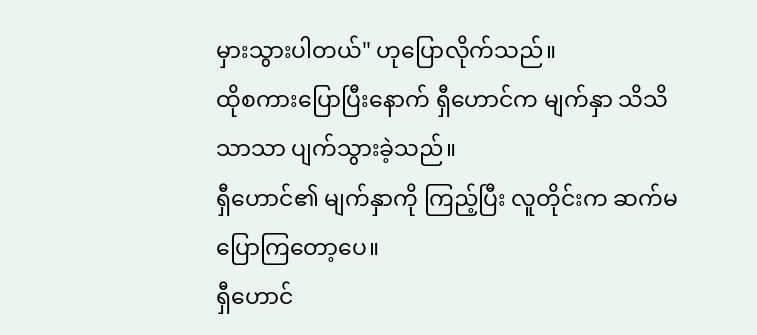မှားသွားပါတယ်" ဟုပြောလိုက်သည်။
ထိုစကားပြောပြီးနောက် ရှီဟောင်က မျက်နှာ သိသိသာသာ ပျက်သွားခဲ့သည်။
ရှီဟောင်၏ မျက်နှာကို ကြည့်ပြီး လူတိုင်းက ဆက်မပြောကြတော့ပေ။
ရှီဟောင်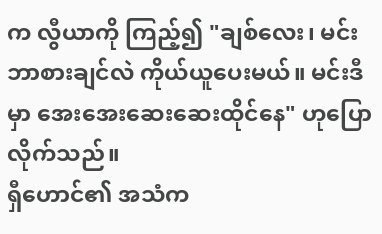က လွီယာကို ကြည့်၍ "ချစ်လေး၊ မင်းဘာစားချင်လဲ ကိုယ်ယူပေးမယ်။ မင်းဒီမှာ အေးအေးဆေးဆေးထိုင်နေ" ဟုပြောလိုက်သည်။
ရှီဟောင်၏ အသံက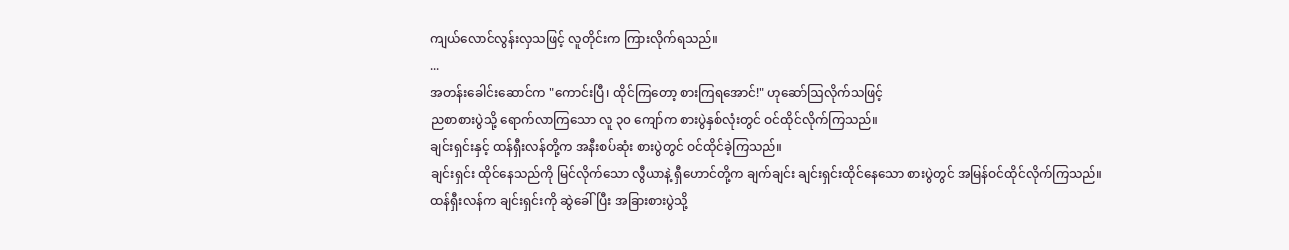ကျယ်လောင်လွန်းလှသဖြင့် လူတိုင်းက ကြားလိုက်ရသည်။
...
အတန်းခေါင်းဆောင်က "ကောင်းပြီ၊ ထိုင်ကြတော့ စားကြရအောင်!" ဟုဆော်ဩလိုက်သဖြင့်
ညစာစားပွဲသို့ ရောက်လာကြသော လူ ၃၀ ကျော်က စားပွဲနှစ်လုံးတွင် ဝင်ထိုင်လိုက်ကြသည်။
ချင်းရှင်းနှင့် ထန်ရှီးလန်တို့က အနီးစပ်ဆုံး စားပွဲတွင် ဝင်ထိုင်ခဲ့ကြသည်။
ချင်းရှင်း ထိုင်နေသည်ကို မြင်လိုက်သော လွီယာနဲ့ ရှီဟောင်တို့က ချက်ချင်း ချင်းရှင်းထိုင်နေသော စားပွဲတွင် အမြန်ဝင်ထိုင်လိုက်ကြသည်။
ထန်ရှီးလန်က ချင်းရှင်းကို ဆွဲခေါ်ပြီး အခြားစားပွဲသို့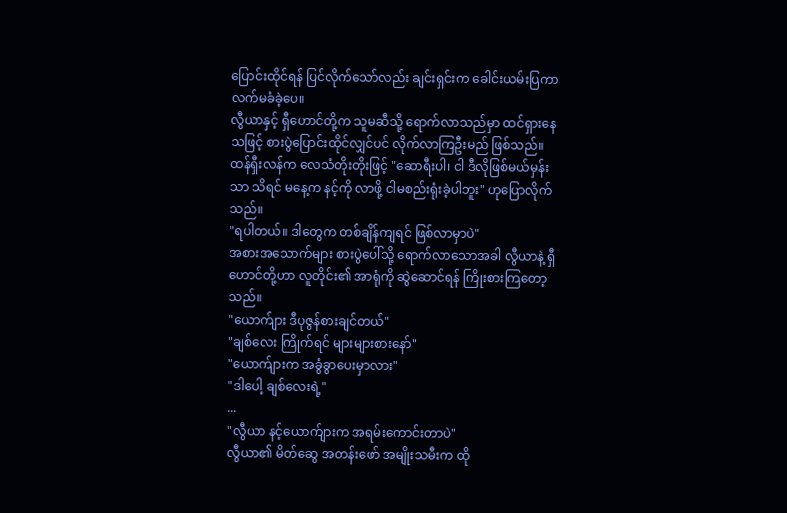ပြောင်းထိုင်ရန် ပြင်လိုက်သော်လည်း ချင်းရှင်းက ခေါင်းယမ်းပြကာ လက်မခံခဲ့ပေ။
လွီယာနှင့် ရှီဟောင်တို့က သူမဆီသို့ ရောက်လာသည်မှာ ထင်ရှားနေသဖြင့် စားပွဲပြောင်းထိုင်လျှင်ပင် လိုက်လာကြဦးမည် ဖြစ်သည်။
ထန်ရှီးလန်က လေသံတိုးတိုးဖြင့် "ဆောရီးပါ၊ ငါ ဒီလိုဖြစ်မယ်မှန်းသာ သိရင် မနေ့က နင့်ကို လာဖို့ ငါမစည်းရုံးခဲ့ပါဘူး" ဟုပြောလိုက်သည်။
"ရပါတယ်။ ဒါတွေက တစ်ချိန်ကျရင် ဖြစ်လာမှာပဲ"
အစားအသောက်များ စားပွဲပေါ်သို့ ရောက်လာသောအခါ လွီယာနဲ့ ရှီဟောင်တို့ဟာ လူတိုင်း၏ အာရုံကို ဆွဲဆောင်ရန် ကြိုးစားကြတော့သည်။
"ယောက်ျား ဒီပုဇွန်စားချင်တယ်"
"ချစ်လေး ကြိုက်ရင် များများစားနော်"
"ယောက်ျားက အခွံခွာပေးမှာလား"
"ဒါပေါ့ ချစ်လေးရဲ့"
...
"လွီယာ နင့်ယောက်ျားက အရမ်းကောင်းတာပဲ"
လွီယာ၏ မိတ်ဆွေ အတန်းဖော် အမျိုးသမီးက ထို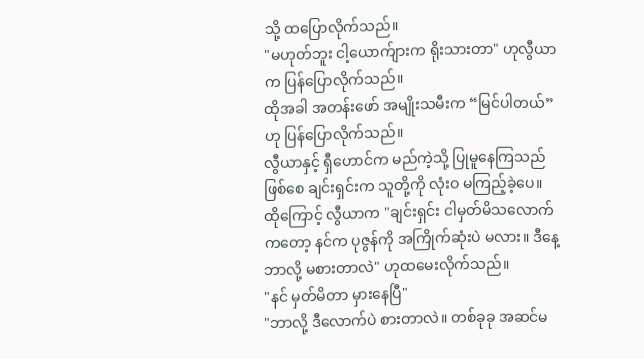သို့ ထပြောလိုက်သည်။
"မဟုတ်ဘူး ငါ့ယောက်ျားက ရိုးသားတာ" ဟုလွီယာက ပြန်ပြောလိုက်သည်။
ထိုအခါ အတန်းဖော် အမျိုးသမီးက “မြင်ပါတယ်” ဟု ပြန်ပြောလိုက်သည်။
လွီယာနှင့် ရှီဟောင်က မည်ကဲ့သို့ ပြုမူနေကြသည်ဖြစ်စေ ချင်းရှင်းက သူတို့ကို လုံးဝ မကြည့်ခဲ့ပေ။
ထိုကြောင့် လွီယာက "ချင်းရှင်း ငါမှတ်မိသလောက်ကတော့ နင်က ပုဇွန်ကို အကြိုက်ဆုံးပဲ မလား။ ဒီနေ့ဘာလို့ မစားတာလဲ" ဟုထမေးလိုက်သည်။
"နင် မှတ်မိတာ မှားနေပြီ"
"ဘာလို့ ဒီလောက်ပဲ စားတာလဲ။ တစ်ခုခု အဆင်မ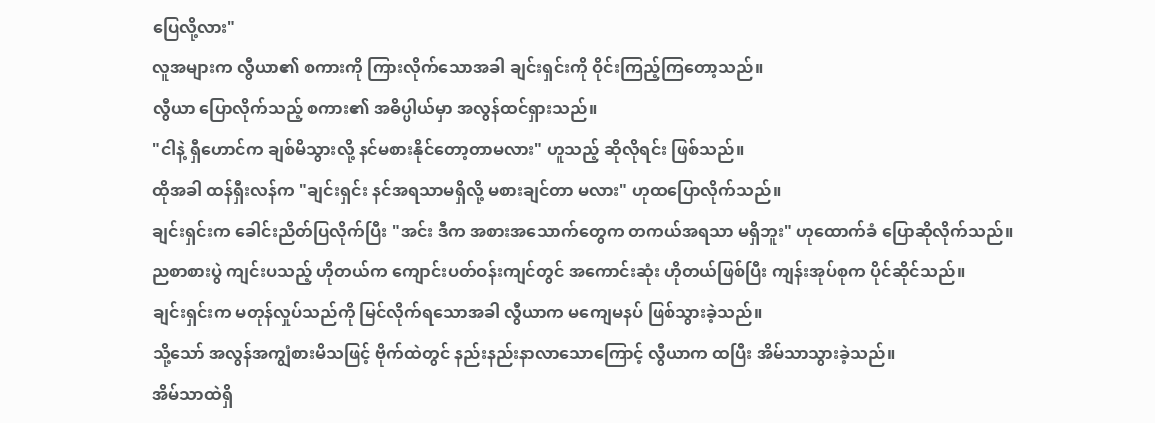ပြေလို့လား"
လူအများက လွီယာ၏ စကားကို ကြားလိုက်သောအခါ ချင်းရှင်းကို ဝိုင်းကြည့်ကြတော့သည်။
လွီယာ ပြောလိုက်သည့် စကား၏ အဓိပ္ပါယ်မှာ အလွန်ထင်ရှားသည်။
"ငါနဲ့ ရှီဟောင်က ချစ်မိသွားလို့ နင်မစားနိုင်တော့တာမလား" ဟူသည့် ဆိုလိုရင်း ဖြစ်သည်။
ထိုအခါ ထန်ရှီးလန်က "ချင်းရှင်း နင်အရသာမရှိလို့ မစားချင်တာ မလား" ဟုထပြောလိုက်သည်။
ချင်းရှင်းက ခေါင်းညိတ်ပြလိုက်ပြီး "အင်း ဒီက အစားအသောက်တွေက တကယ်အရသာ မရှိဘူး" ဟုထောက်ခံ ပြောဆိုလိုက်သည်။
ညစာစားပွဲ ကျင်းပသည့် ဟိုတယ်က ကျောင်းပတ်ဝန်းကျင်တွင် အကောင်းဆုံး ဟိုတယ်ဖြစ်ပြီး ကျန်းအုပ်စုက ပိုင်ဆိုင်သည်။
ချင်းရှင်းက မတုန်လှုပ်သည်ကို မြင်လိုက်ရသောအခါ လွီယာက မကျေမနပ် ဖြစ်သွားခဲ့သည်။
သို့သော် အလွန်အကျွံစားမိသဖြင့် ဗိုက်ထဲတွင် နည်းနည်းနာလာသောကြောင့် လွီယာက ထပြီး အိမ်သာသွားခဲ့သည်။
အိမ်သာထဲရှိ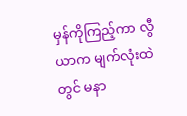မှန်ကိုကြည့်ကာ လွီယာက မျက်လုံးထဲတွင် မနာ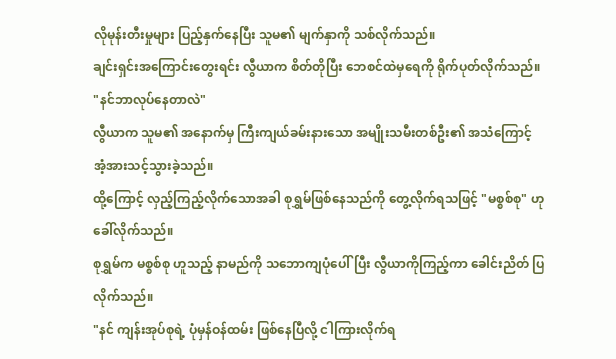လိုမုန်းတီးမှုများ ပြည့်နှက်နေပြီး သူမ၏ မျက်နှာကို သစ်လိုက်သည်။
ချင်းရှင်းအကြောင်းတွေးရင်း လွီယာက စိတ်တိုပြီး ဘေစင်ထဲမှရေကို ရိုက်ပုတ်လိုက်သည်။
"နင်ဘာလုပ်နေတာလဲ"
လွီယာက သူမ၏ အနောက်မှ ကြီးကျယ်ခမ်းနားသော အမျိုးသမီးတစ်ဦး၏ အသံကြောင့်
အံ့အားသင့်သွားခဲ့သည်။
ထို့ကြောင့် လှည့်ကြည့်လိုက်သောအခါ စုရွှမ်ဖြစ်နေသည်ကို တွေ့လိုက်ရသဖြင့် "မစ္စစ်စု" ဟုခေါ်လိုက်သည်။
စုရွှမ်က မစ္စစ်စု ဟူသည့် နာမည်ကို သဘောကျပုံပေါ်ပြီး လွီယာကိုကြည့်ကာ ခေါင်းညိတ် ပြလိုက်သည်။
"နင် ကျန်းအုပ်စုရဲ့ ပုံမှန်ဝန်ထမ်း ဖြစ်နေပြီလို့ ငါကြားလိုက်ရ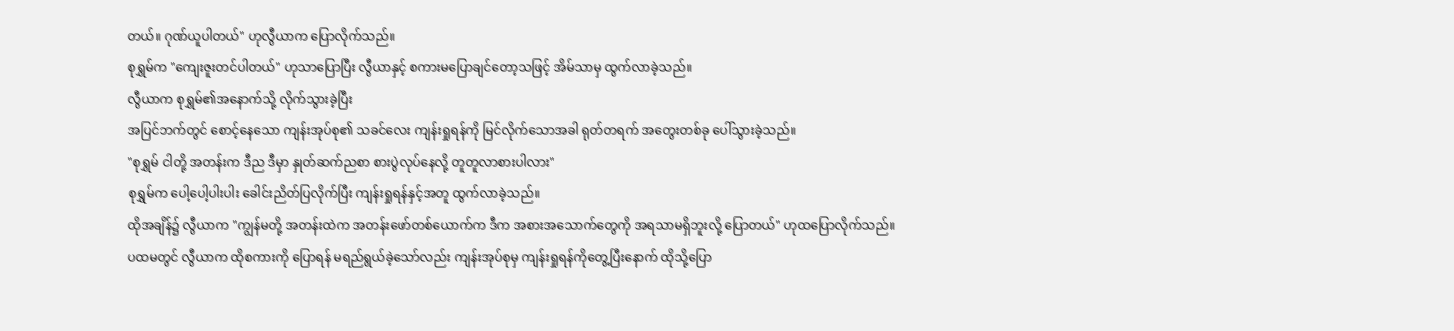တယ်။ ဂုဏ်ယူပါတယ်" ဟုလွီယာက ပြောလိုက်သည်။
စုရွှမ်က "ကျေးဇူးတင်ပါတယ်" ဟုသာပြောပြီး လွီယာနှင့် စကားမပြောချင်တော့သဖြင့် အိမ်သာမှ ထွက်လာခဲ့သည်။
လွီယာက စုရွှမ်၏အနောက်သို့ လိုက်သွားခဲ့ပြီး
အပြင်ဘက်တွင် စောင့်နေသော ကျန်းအုပ်စု၏ သခင်လေး ကျန်းရှုရန်ကို မြင်လိုက်သောအခါ ရုတ်တရက် အတွေးတစ်ခု ပေါ်သွားခဲ့သည်။
"စုရွှမ် ငါတို့ အတန်းက ဒီည ဒီမှာ နှုတ်ဆက်ညစာ စားပွဲလုပ်နေလို့ တူတူလာစားပါလား"
စုရွှမ်က ပေါ့ပေါ့ပါးပါး ခေါင်းညိတ်ပြလိုက်ပြီး ကျန်းရှုရန်နှင့်အတူ ထွက်လာခဲ့သည်။
ထိုအချိန်၌ လွီယာက "ကျွန်မတို့ အတန်းထဲက အတန်းဖော်တစ်ယောက်က ဒီက အစားအသောက်တွေကို အရသာမရှိဘူးလို့ ပြောတယ်" ဟုထပြောလိုက်သည်။
ပထမတွင် လွီယာက ထိုစကားကို ပြောရန် မရည်ရွယ်ခဲ့သော်လည်း ကျန်းအုပ်စုမှ ကျန်းရှုရန်ကိုတွေ့ပြီးနောက် ထိုသို့ပြော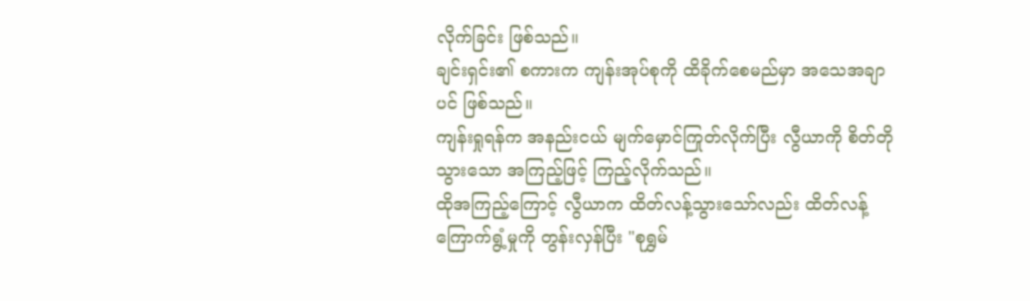လိုက်ခြင်း ဖြစ်သည်။
ချင်းရှင်း၏ စကားက ကျန်းအုပ်စုကို ထိခိုက်စေမည်မှာ အသေအချာပင် ဖြစ်သည်။
ကျန်းရှုရန်က အနည်းငယ် မျက်မှောင်ကြုတ်လိုက်ပြီး လွီယာကို စိတ်တိုသွားသော အကြည့်ဖြင့် ကြည့်လိုက်သည်။
ထိုအကြည့်ကြောင့် လွီယာက ထိတ်လန့်သွားသော်လည်း ထိတ်လန့်ကြောက်ရွံ့မှုကို တွန်းလှန်ပြီး "စုရွှမ်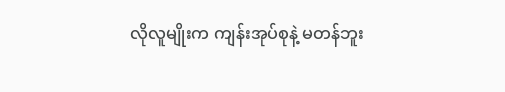လိုလူမျိုးက ကျန်းအုပ်စုနဲ့ မတန်ဘူး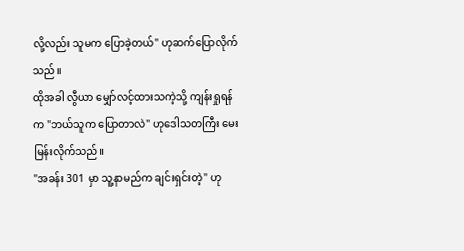လို့လည်း သူမက ပြောခဲ့တယ်" ဟုဆက်ပြောလိုက်သည်။
ထိုအခါ လွီယာ မျှော်လင့်ထားသကဲ့သို့ ကျန်းရှုရန်က "ဘယ်သူက ပြောတာလဲ" ဟုဒေါသတကြီး မေးမြန်းလိုက်သည်။
"အခန်း 301 မှာ သူ့နာမည်က ချင်းရှင်းတဲ့" ဟု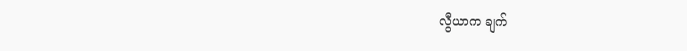လွီယာက ချက်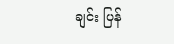ချင်း ပြန်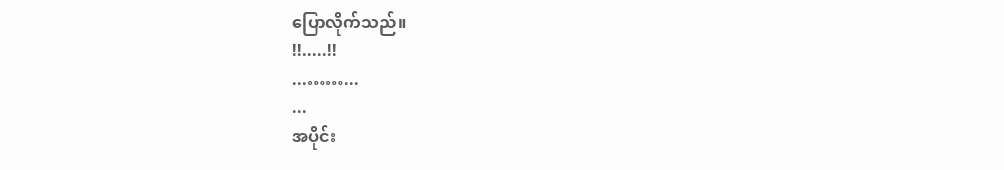ပြောလိုက်သည်။
!!.....!!
...……...
...
အပိုင်း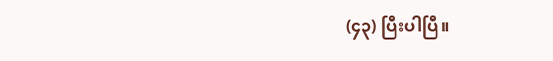(၄၃) ပြီးပါပြီ။